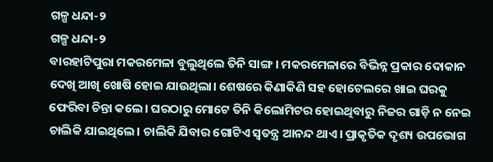ଗଳ୍ପ ଧନ୍ଦା-୨
ଗଳ୍ପ ଧନ୍ଦା-୨
ବାରହାଟିପୁରା ମକରମେଳା ବୁଲୁଥିଲେ ତିନି ସାଙ୍ଗ। ମକରମେଳାରେ ବିଭିନ୍ନ ପ୍ରକାର ଦୋକାନ ଦେଖି ଆଖି ଖୋଷି ହୋଇ ଯାଉଥିଲା। ଶେଷରେ କିଣାକିଣି ସହ ହୋଟେଲରେ ଖାଇ ଘରକୁ ଫେରିବା ଚିନ୍ତା କଲେ। ଘରଠାରୁ ମୋଟେ ତିନି କିଲୋମିଟର ହୋଇଥିବାରୁ ନିଜର ଗାଡ଼ି ନ ନେଇ ଚାଲିକି ଯାଇଥିଲେ। ଚାଲିକି ଯିବାର ଗୋଟିଏ ସ୍ବତନ୍ତ୍ର ଆନନ୍ଦ ଥାଏ। ପ୍ରାକୃତିକ ଦୃଶ୍ୟ ଉପଭୋଗ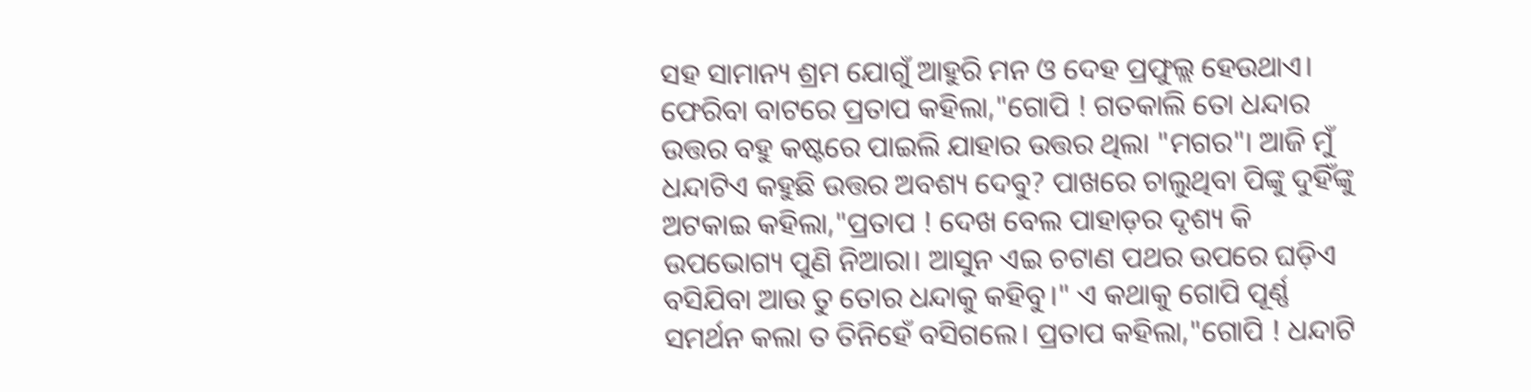ସହ ସାମାନ୍ୟ ଶ୍ରମ ଯୋଗୁଁ ଆହୁରି ମନ ଓ ଦେହ ପ୍ରଫୁଲ୍ଲ ହେଉଥାଏ।
ଫେରିବା ବାଟରେ ପ୍ରତାପ କହିଲା,"ଗୋପି ! ଗତକାଲି ତୋ ଧନ୍ଦାର ଉତ୍ତର ବହୁ କଷ୍ଟରେ ପାଇଲି ଯାହାର ଉତ୍ତର ଥିଲା "ମଗର"। ଆଜି ମୁଁ ଧନ୍ଦାଟିଏ କହୁଛି ଉତ୍ତର ଅବଶ୍ୟ ଦେବୁ? ପାଖରେ ଚାଲୁଥିବା ପିଙ୍କୁ ଦୁହିଁଙ୍କୁ ଅଟକାଇ କହିଲା,"ପ୍ରତାପ ! ଦେଖ ବେଲ ପାହାଡ଼ର ଦୃଶ୍ୟ କି ଉପଭୋଗ୍ୟ ପୁଣି ନିଆରା। ଆସୁନ ଏଇ ଚଟାଣ ପଥର ଉପରେ ଘଡ଼ିଏ ବସିଯିବା ଆଉ ତୁ ତୋର ଧନ୍ଦାକୁ କହିବୁ।" ଏ କଥାକୁ ଗୋପି ପୂର୍ଣ୍ଣ ସମର୍ଥନ କଲା ତ ତିନିହେଁ ବସିଗଲେ। ପ୍ରତାପ କହିଲା,"ଗୋପି ! ଧନ୍ଦାଟି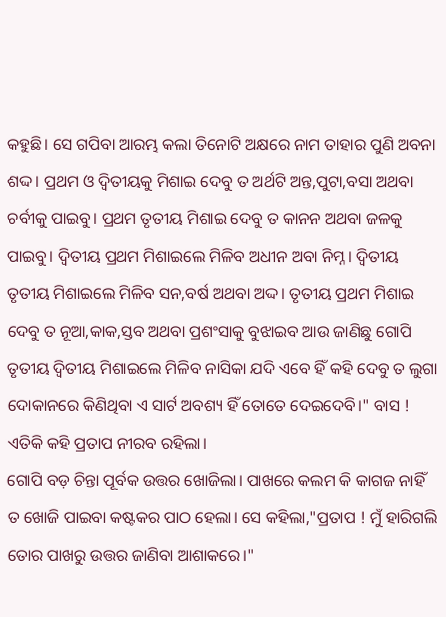କହୁଛି। ସେ ଗପିବା ଆରମ୍ଭ କଲା ତିନୋଟି ଅକ୍ଷରେ ନାମ ତାହାର ପୁଣି ଅବନା ଶଦ୍ଦ। ପ୍ରଥମ ଓ ଦ୍ୱିତୀୟକୁ ମିଶାଇ ଦେବୁ ତ ଅର୍ଥଟି ଅନ୍ତ,ପୁଟା,ବସା ଅଥବା ଚର୍ବୀକୁ ପାଇବୁ। ପ୍ରଥମ ତୃତୀୟ ମିଶାଇ ଦେବୁ ତ କାନନ ଅଥବା ଜଳକୁ ପାଇବୁ। ଦ୍ୱିତୀୟ ପ୍ରଥମ ମିଶାଇଲେ ମିଳିବ ଅଧୀନ ଅବା ନିମ୍ନ। ଦ୍ବିତୀୟ ତୃତୀୟ ମିଶାଇଲେ ମିଳିବ ସନ,ବର୍ଷ ଅଥବା ଅଦ୍ଦ। ତୃତୀୟ ପ୍ରଥମ ମିଶାଇ ଦେବୁ ତ ନୂଆ,କାକ,ସ୍ତବ ଅଥବା ପ୍ରଶଂସାକୁ ବୁଝାଇବ ଆଉ ଜାଣିଛୁ ଗୋପି ତୃତୀୟ ଦ୍ଵିତୀୟ ମିଶାଇଲେ ମିଳିବ ନାସିକା ଯଦି ଏବେ ହିଁ କହି ଦେବୁ ତ ଲୁଗା ଦୋକାନରେ କିଣିଥିବା ଏ ସାର୍ଟ ଅବଶ୍ୟ ହିଁ ତୋତେ ଦେଇଦେବି।" ବାସ ! ଏତିକି କହି ପ୍ରତାପ ନୀରବ ରହିଲା।
ଗୋପି ବଡ଼ ଚିନ୍ତା ପୂର୍ବକ ଉତ୍ତର ଖୋଜିଲା। ପାଖରେ କଲମ କି କାଗଜ ନାହିଁ ତ ଖୋଜି ପାଇବା କଷ୍ଟକର ପାଠ ହେଲା। ସେ କହିଲା,"ପ୍ରତାପ ! ମୁଁ ହାରିଗଲି ତୋର ପାଖରୁ ଉତ୍ତର ଜାଣିବା ଆଶାକରେ।"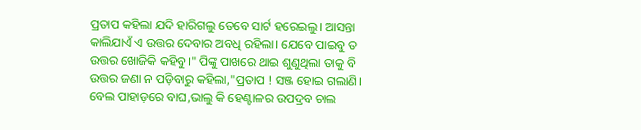ପ୍ରତାପ କହିଲା ଯଦି ହାରିଗଲୁ ତେବେ ସାର୍ଟ ହରେଇଲୁ। ଆସନ୍ତା କାଲିଯାଏଁ ଏ ଉତ୍ତର ଦେବାର ଅବଧି ରହିଲା। ଯେବେ ପାଇବୁ ତ ଉତ୍ତର ଖୋଜିକି କହିବୁ।" ପିଙ୍କୁ ପାଖରେ ଥାଇ ଶୁଣୁଥିଲା ତାକୁ ବି ଉତ୍ତର ଜଣା ନ ପଡ଼ିବାରୁ କହିଲା,"ପ୍ରତାପ ! ସଞ୍ଜ ହୋଇ ଗଲାଣି। ବେଲ ପାହାଡ଼ରେ ବାଘ,ଭାଲୁ କି ହେଣ୍ଟାଳର ଉପଦ୍ରବ ଚାଲ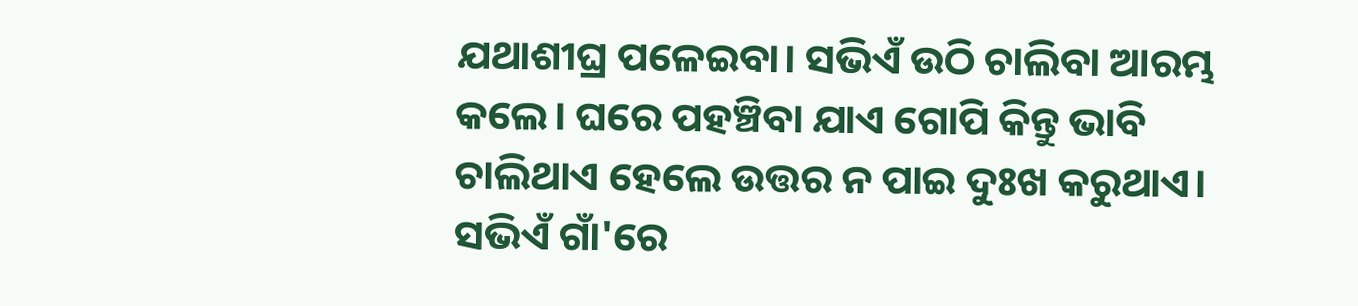ଯଥାଶୀଘ୍ର ପଳେଇବା। ସଭିଏଁ ଉଠି ଚାଲିବା ଆରମ୍ଭ କଲେ। ଘରେ ପହଞ୍ଚିବା ଯାଏ ଗୋପି କିନ୍ତୁ ଭାବି ଚାଲିଥାଏ ହେଲେ ଉତ୍ତର ନ ପାଇ ଦୁଃଖ କରୁଥାଏ।
ସଭିଏଁ ଗାଁ'ରେ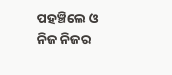ପହଞ୍ଚିଲେ ଓ ନିଜ ନିଜର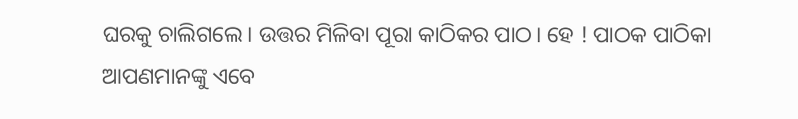ଘରକୁ ଚାଲିଗଲେ। ଉତ୍ତର ମିଳିବା ପୂରା କାଠିକର ପାଠ। ହେ ! ପାଠକ ପାଠିକା ଆପଣମାନଙ୍କୁ ଏବେ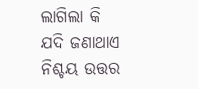ଲାଗିଲା କି ଯଦି ଜଣାଥାଏ ନିଶ୍ଚୟ ଉତ୍ତର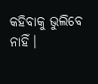କହିବାକୁ ଭୁଲିବେ ନାହିଁ।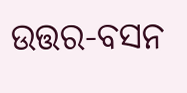ଉତ୍ତର-ବସନ